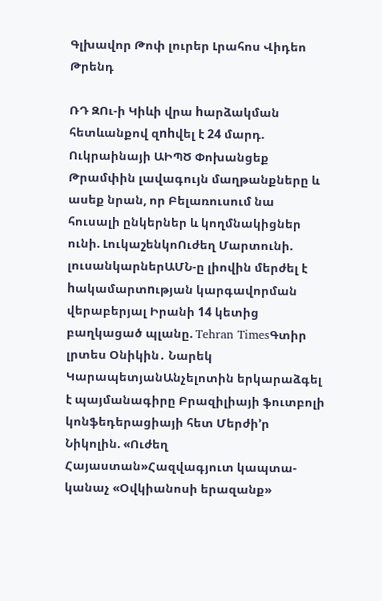Գլխավոր Թոփ լուրեր Լրահոս Վիդեո Թրենդ

ՌԴ ԶՈւ-ի Կիևի վրա hարձակման հետևանքով զnhվել է 24 մարդ. Ուկրաինայի ԱԻՊԾ Փոխանցեք Թրամփին լավագույն մաղթանքները և ասեք նրան, որ Բելառուսում նա հուսալի ընկերներ և կողմնակիցներ ունի. ԼուկաշենկոՈւժեղ Մարտունի. լուսանկարներԱՄՆ-ը լիովին մերժել է hակամարտnւթյան կարգավորման վերաբերյալ Իրանի 14 կետից բաղկացած պլանը. Tehran TimesԳտիր լրտես Օնիկին․ Նարեկ ԿարապետյանԱնչելոտին երկարաձգել է պայմանագիրը Բրազիլիայի ֆուտբոլի կոնֆեդերացիայի հետ Մերժի’ր Նիկոլին. «Ուժեղ Հայաստան»Հազվագյուտ կապտա-կանաչ «Օվկիանոսի երազանք»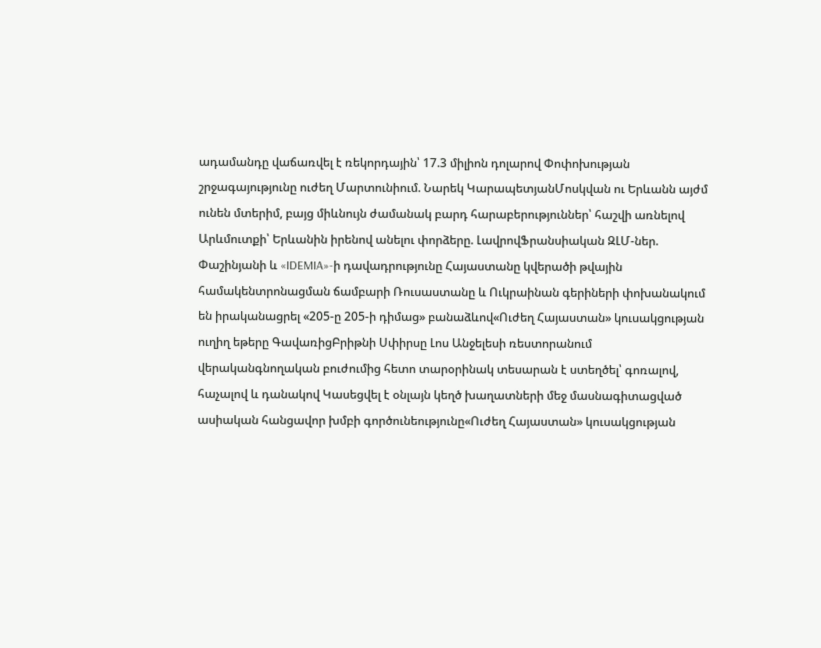ադամանդը վաճառվել է ռեկորդային՝ 17.3 միլիոն դոլարով Փոփոխության շրջագայությունը ուժեղ Մարտունիում. Նարեկ ԿարապետյանՄոսկվան ու Երևանն այժմ ունեն մտերիմ, բայց միևնույն ժամանակ բարդ հարաբերություններ՝ հաշվի առնելով Արևմուտքի՝ Երևանին իրենով անելու փորձերը. ԼավրովՖրանսիական ԶԼՄ-ներ. Փաշինյանի և «IDEMIA»-ի դավադրությունը Հայաստանը կվերածի թվային համակենտրոնացման ճամբարի Ռուսաստանը և Ուկրաինան գերիների փոխանակում են իրականացրել «205-ը 205-ի դիմաց» բանաձևով«Ուժեղ Հայաստան» կուսակցության ուղիղ եթերը ԳավառիցԲրիթնի Սփիրսը Լոս Անջելեսի ռեստորանում վերականգնողական բուժումից հետո տարօրինակ տեսարան է ստեղծել՝ գոռալով, հաչալով և դանակով Կասեցվել է օնլայն կեղծ խաղատների մեջ մասնագիտացված ասիական հանցավոր խմբի գործունեությունը«Ուժեղ Հայաստան» կուսակցության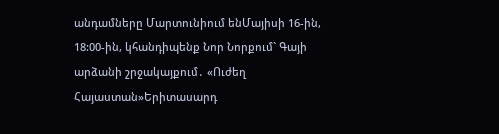անդամները Մարտունիում ենՄայիսի 16-ին, 18:00-ին, կհանդիպենք Նոր Նորքում` Գայի արձանի շրջակայքում․ «Ուժեղ Հայաստան»Երիտասարդ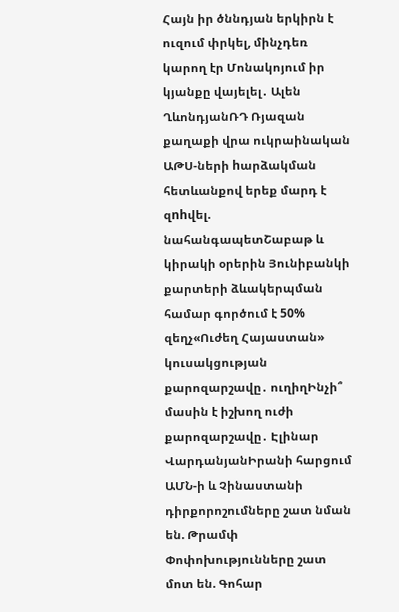Հայն իր ծննդյան երկիրն է ուզում փրկել, մինչդեռ կարող էր Մոնակոյում իր կյանքը վայելել․ Ալեն ՂևոնդյանՌԴ Ռյազան քաղաքի վրա ուկրաինական ԱԹՍ-ների hարձակման հետևանքով երեք մարդ է զnhվել. նահանգապետՇաբաթ և կիրակի օրերին Յունիբանկի քարտերի ձևակերպման համար գործում է 50% զեղչ«Ուժեղ Հայաստան» կուսակցության քարոզարշավը․ ուղիղԻնչի՞ մասին է իշխող ուժի քարոզարշավը․ Էլինար ՎարդանյանԻրանի հարցում ԱՄՆ-ի և Չինաստանի դիրքորոշումները շատ նման են. Թրամփ Փոփոխությունները շատ մոտ են. Գոհար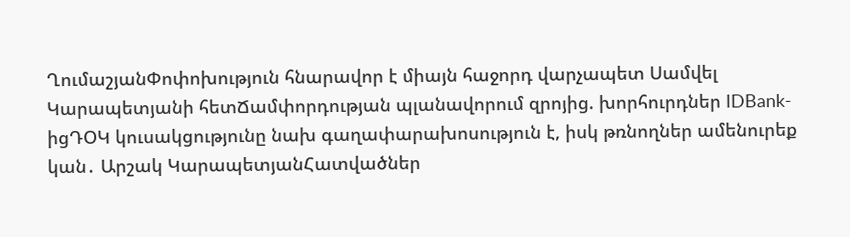ՂումաշյանՓոփոխություն հնարավոր է միայն հաջորդ վարչապետ Սամվել Կարապետյանի հետՃամփորդության պլանավորում զրոյից. խորհուրդներ IDBank-իցԴՕԿ կուսակցությունը նախ գաղափարախոսություն է, իսկ թռնողներ ամենուրեք կան․ Արշակ ԿարապետյանՀատվածներ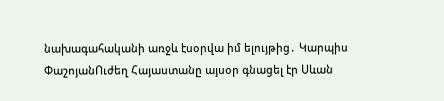նախագահականի առջև էսօրվա իմ ելույթից․ Կարպիս ՓաշոյանՈւժեղ Հայաստանը այսօր գնացել էր Սևան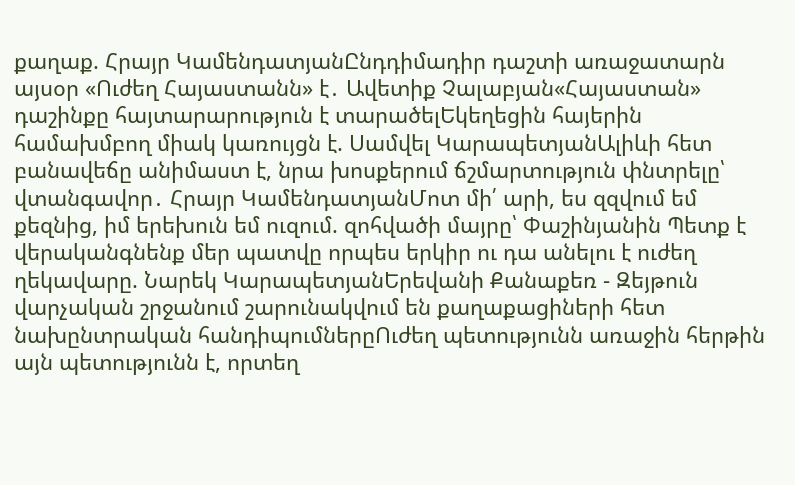քաղաք. Հրայր ԿամենդատյանԸնդդիմադիր դաշտի առաջատարն այսօր «Ուժեղ Հայաստանն» է․ Ավետիք Չալաբյան«Հայաստան» դաշինքը հայտարարություն է տարածելԵկեղեցին հայերին համախմբող միակ կառույցն է. Սամվել ԿարապետյանԱլիևի հետ բանավեճը անիմաստ է, նրա խոսքերում ճշմարտություն փնտրելը՝ վտանգավոր․ Հրայր ԿամենդատյանՄոտ մի՛ արի, ես զզվում եմ քեզնից, իմ երեխուն եմ ուզում. զոհվածի մայրը՝ Փաշինյանին Պետք է վերականգնենք մեր պատվը որպես երկիր ու դա անելու է ուժեղ ղեկավարը. Նարեկ ԿարապետյանԵրեվանի Քանաքեռ - Զեյթուն վարչական շրջանում շարունակվում են քաղաքացիների հետ նախընտրական հանդիպումներըՈւժեղ պետությունն առաջին հերթին այն պետությունն է, որտեղ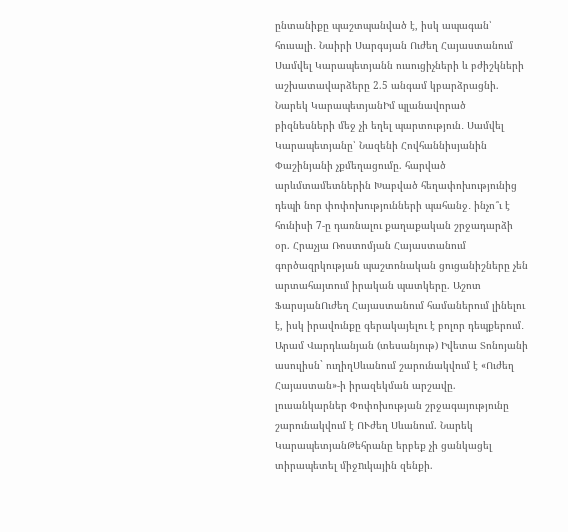ընտանիքը պաշտպանված է, իսկ ապագան՝ հուսալի․ Նաիրի Սարգսյան Ուժեղ Հայաստանում Սամվել Կարապետյանն ուսուցիչների և բժիշկների աշխատավարձերը 2.5 անգամ կբարձրացնի. Նարեկ ԿարապետյանԻմ պլանավորած բիզնեսների մեջ չի եղել պարտություն․ Սամվել Կարապետյանը՝ Նազենի Հովհաննիսյանին Փաշինյանի չքմեղացումը. հարված արևմտամետներին Խաբված հեղափոխությունից դեպի նոր փոփոխությունների պահանջ․ ինչո՞ւ է հունիսի 7-ը դառնալու քաղաքական շրջադարձի օր. Հրաչյա Ռոստոմյան Հայաստանում գործազրկության պաշտոնական ցուցանիշները չեն արտահայտում իրական պատկերը. Աշոտ ՖարսյանՈւժեղ Հայաստանում համաներում լինելու է, իսկ իրավունքը գերակայելու է բոլոր դեպքերում․ Արամ Վարդևանյան (տեսանյութ) Իվետա Տոնոյանի ասուլիսն` ուղիղՍևանում շարունակվում է «Ուժեղ Հայաստան»-ի իրազեկման արշավը. լուսանկարներ Փոփոխության շրջագայությունը շարունակվում է ՈՒժեղ Սևանում. Նարեկ ԿարապետյանԹեհրանը երբեք չի ցանկացել տիրապետել միջnւկային զենքի.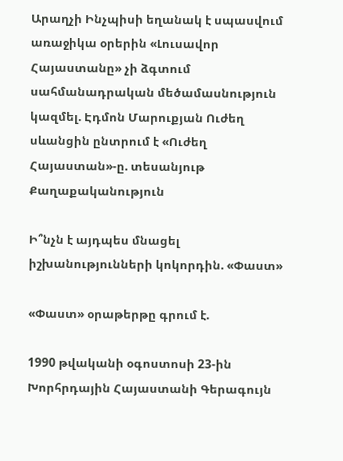Արաղչի Ինչպիսի եղանակ է սպասվում առաջիկա օրերին «Լուսավոր Հայաստանը» չի ձգտում սահմանադրական մեծամասնություն կազմել. Էդմոն Մարուքյան Ուժեղ սևանցին ընտրում է «Ուժեղ Հայաստան»-ը. տեսանյութ
Քաղաքականություն

Ի՞նչն է այդպես մնացել իշխանությունների կոկորդին. «Փաստ»

«Փաստ» օրաթերթը գրում է.

1990 թվականի օգոստոսի 23-ին Խորհրդային Հայաստանի Գերագույն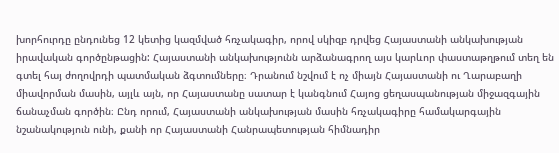խորհուրդը ընդունեց 12 կետից կազմված հռչակագիր, որով սկիզբ դրվեց Հայաստանի անկախության իրավական գործընթացին: Հայաստանի անկախությունն արձանագրող այս կարևոր փաստաթղթում տեղ են գտել հայ ժողովրդի պատմական ձգտումները։ Դրանում նշվում է ոչ միայն Հայաստանի ու Ղարաբաղի միավորման մասին, այլև այն, որ Հայաստանը սատար է կանգնում Հայոց ցեղասպանության միջազգային ճանաչման գործին։ Ընդ որում, Հայաստանի անկախության մասին հռչակագիրը համակարգային նշանակություն ունի, քանի որ Հայաստանի Հանրապետության հիմնադիր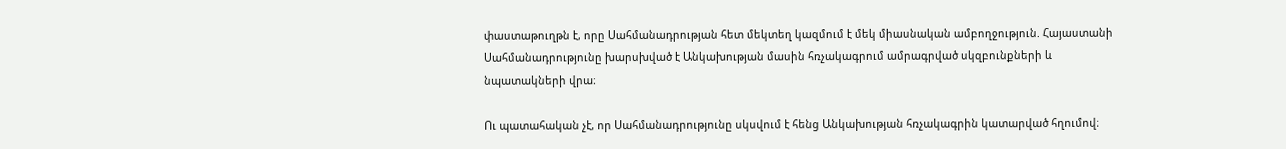փաստաթուղթն է, որը Սահմանադրության հետ մեկտեղ կազմում է մեկ միասնական ամբողջություն. Հայաստանի Սահմանադրությունը խարսխված է Անկախության մասին հռչակագրում ամրագրված սկզբունքների և նպատակների վրա։

Ու պատահական չէ, որ Սահմանադրությունը սկսվում է հենց Անկախության հռչակագրին կատարված հղումով։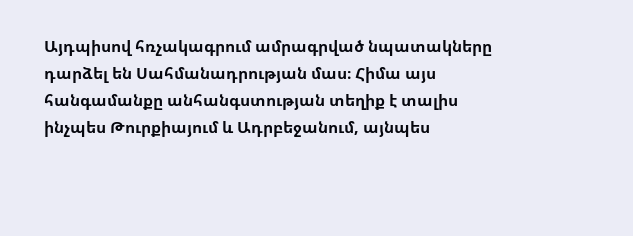Այդպիսով հռչակագրում ամրագրված նպատակները դարձել են Սահմանադրության մաս։ Հիմա այս հանգամանքը անհանգստության տեղիք է տալիս ինչպես Թուրքիայում և Ադրբեջանում, այնպես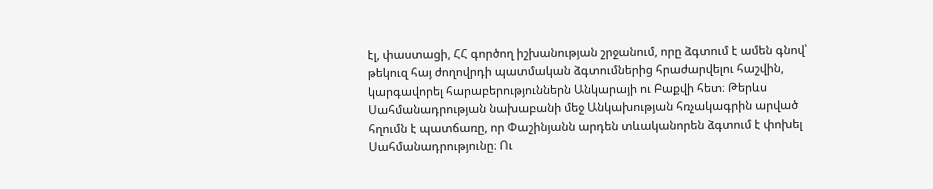էլ, փաստացի, ՀՀ գործող իշխանության շրջանում, որը ձգտում է ամեն գնով՝ թեկուզ հայ ժողովրդի պատմական ձգտումներից հրաժարվելու հաշվին, կարգավորել հարաբերություններն Անկարայի ու Բաքվի հետ։ Թերևս Սահմանադրության նախաբանի մեջ Անկախության հռչակագրին արված հղումն է պատճառը, որ Փաշինյանն արդեն տևականորեն ձգտում է փոխել Սահմանադրությունը։ Ու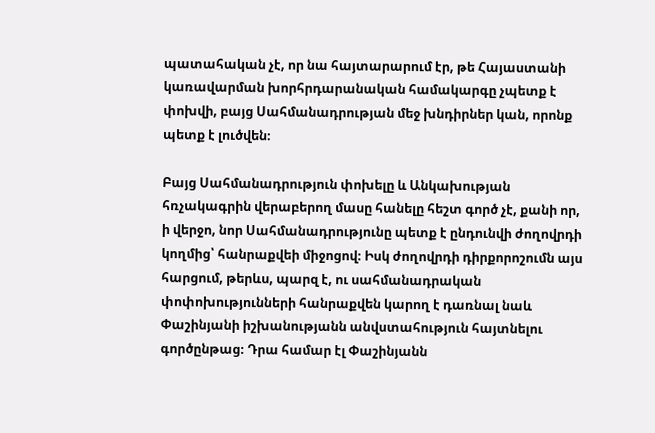պատահական չէ, որ նա հայտարարում էր, թե Հայաստանի կառավարման խորհրդարանական համակարգը չպետք է փոխվի, բայց Սահմանադրության մեջ խնդիրներ կան, որոնք պետք է լուծվեն։

Բայց Սահմանադրություն փոխելը և Անկախության հռչակագրին վերաբերող մասը հանելը հեշտ գործ չէ, քանի որ, ի վերջո, նոր Սահմանադրությունը պետք է ընդունվի ժողովրդի կողմից՝ հանրաքվեի միջոցով։ Իսկ ժողովրդի դիրքորոշումն այս հարցում, թերևս, պարզ է, ու սահմանադրական փոփոխությունների հանրաքվեն կարող է դառնալ նաև Փաշինյանի իշխանությանն անվստահություն հայտնելու գործընթաց։ Դրա համար էլ Փաշինյանն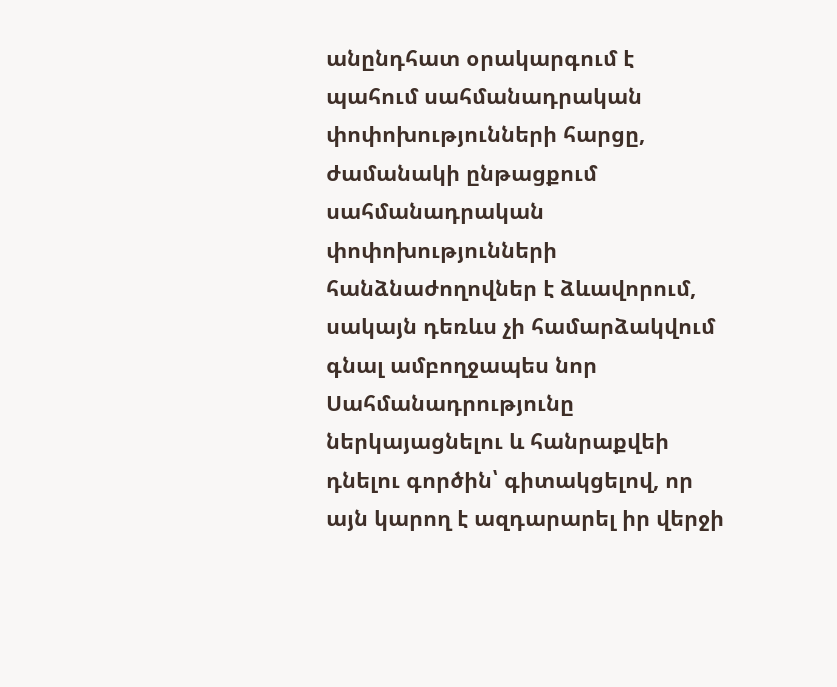անընդհատ օրակարգում է պահում սահմանադրական փոփոխությունների հարցը, ժամանակի ընթացքում սահմանադրական փոփոխությունների հանձնաժողովներ է ձևավորում, սակայն դեռևս չի համարձակվում գնալ ամբողջապես նոր Սահմանադրությունը ներկայացնելու և հանրաքվեի դնելու գործին՝ գիտակցելով, որ այն կարող է ազդարարել իր վերջի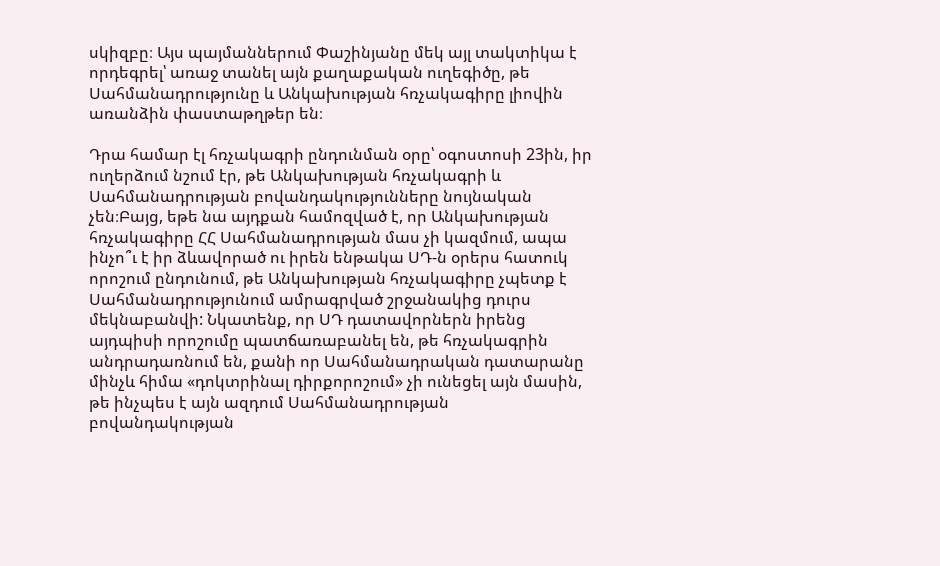սկիզբը։ Այս պայմաններում Փաշինյանը մեկ այլ տակտիկա է որդեգրել՝ առաջ տանել այն քաղաքական ուղեգիծը, թե Սահմանադրությունը և Անկախության հռչակագիրը լիովին առանձին փաստաթղթեր են։

Դրա համար էլ հռչակագրի ընդունման օրը՝ օգոստոսի 23ին, իր ուղերձում նշում էր, թե Անկախության հռչակագրի և Սահմանադրության բովանդակությունները նույնական չեն։Բայց, եթե նա այդքան համոզված է, որ Անկախության հռչակագիրը ՀՀ Սահմանադրության մաս չի կազմում, ապա ինչո՞ւ է իր ձևավորած ու իրեն ենթակա ՍԴ-ն օրերս հատուկ որոշում ընդունում, թե Անկախության հռչակագիրը չպետք է Սահմանադրությունում ամրագրված շրջանակից դուրս մեկնաբանվի: Նկատենք, որ ՍԴ դատավորներն իրենց այդպիսի որոշումը պատճառաբանել են, թե հռչակագրին անդրադառնում են, քանի որ Սահմանադրական դատարանը մինչև հիմա «դոկտրինալ դիրքորոշում» չի ունեցել այն մասին, թե ինչպես է այն ազդում Սահմանադրության բովանդակության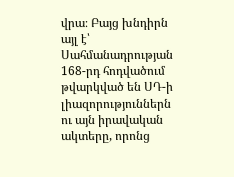վրա։ Բայց խնդիրն այլ է՝ Սահմանադրության 168-րդ հոդվածում թվարկված են ՍԴ-ի լիազորություններն ու այն իրավական ակտերը, որոնց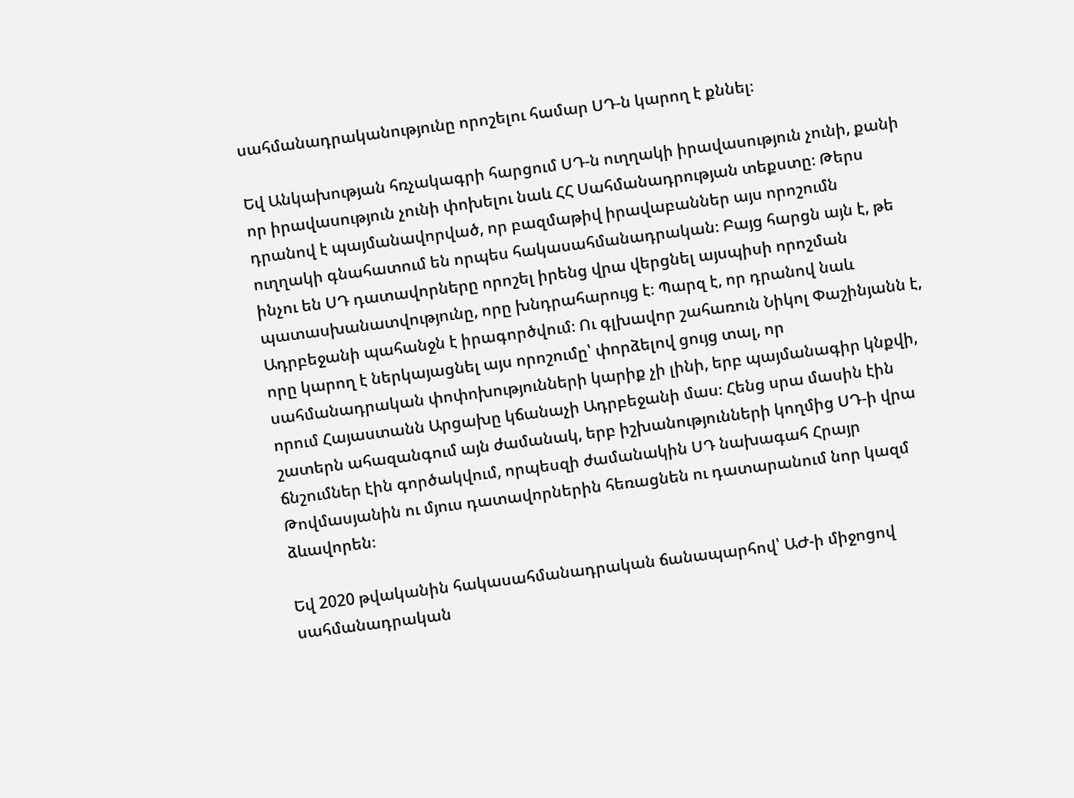սահմանադրականությունը որոշելու համար ՍԴ-ն կարող է քննել։

Եվ Անկախության հռչակագրի հարցում ՍԴ-ն ուղղակի իրավասություն չունի, քանի որ իրավասություն չունի փոխելու նաև ՀՀ Սահմանադրության տեքստը։ Թերս դրանով է պայմանավորված, որ բազմաթիվ իրավաբաններ այս որոշումն ուղղակի գնահատում են որպես հակասահմանադրական։ Բայց հարցն այն է, թե ինչու են ՍԴ դատավորները որոշել իրենց վրա վերցնել այսպիսի որոշման պատասխանատվությունը, որը խնդրահարույց է։ Պարզ է, որ դրանով նաև Ադրբեջանի պահանջն է իրագործվում։ Ու գլխավոր շահառուն Նիկոլ Փաշինյանն է, որը կարող է ներկայացնել այս որոշումը՝ փորձելով ցույց տալ, որ սահմանադրական փոփոխությունների կարիք չի լինի, երբ պայմանագիր կնքվի, որում Հայաստանն Արցախը կճանաչի Ադրբեջանի մաս։ Հենց սրա մասին էին շատերն ահազանգում այն ժամանակ, երբ իշխանությունների կողմից ՍԴ-ի վրա ճնշումներ էին գործակվում, որպեսզի ժամանակին ՍԴ նախագահ Հրայր Թովմասյանին ու մյուս դատավորներին հեռացնեն ու դատարանում նոր կազմ ձևավորեն։

Եվ 2020 թվականին հակասահմանադրական ճանապարհով՝ ԱԺ-ի միջոցով սահմանադրական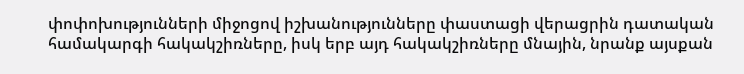փոփոխությունների միջոցով իշխանությունները փաստացի վերացրին դատական համակարգի հակակշիռները, իսկ երբ այդ հակակշիռները մնային, նրանք այսքան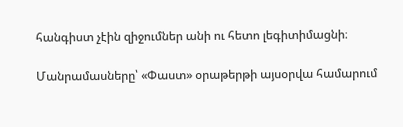հանգիստ չէին զիջումներ անի ու հետո լեգիտիմացնի։

Մանրամասները՝ «Փաստ» օրաթերթի այսօրվա համարում